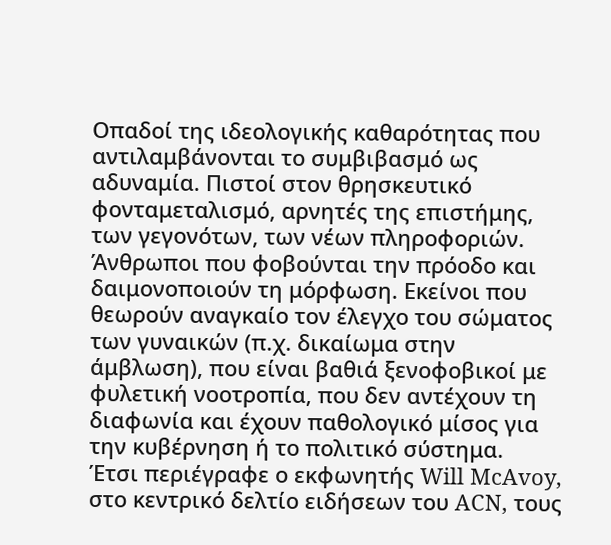Οπαδοί της ιδεολογικής καθαρότητας που αντιλαμβάνονται το συμβιβασμό ως αδυναμία. Πιστοί στον θρησκευτικό φονταμεταλισμό, αρνητές της επιστήμης, των γεγονότων, των νέων πληροφοριών. Άνθρωποι που φοβούνται την πρόοδο και δαιμονοποιούν τη μόρφωση. Εκείνοι που θεωρούν αναγκαίο τον έλεγχο του σώματος των γυναικών (π.χ. δικαίωμα στην άμβλωση), που είναι βαθιά ξενοφοβικοί με φυλετική νοοτροπία, που δεν αντέχουν τη διαφωνία και έχουν παθολογικό μίσος για την κυβέρνηση ή το πολιτικό σύστημα.
Έτσι περιέγραφε ο εκφωνητής Will McAvoy, στο κεντρικό δελτίο ειδήσεων του ACN, τους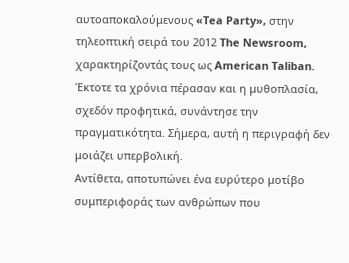αυτοαποκαλούμενους «Tea Party», στην τηλεοπτική σειρά του 2012 The Newsroom, χαρακτηρίζοντάς τους ως American Taliban.
Έκτοτε τα χρόνια πέρασαν και η μυθοπλασία, σχεδόν προφητικά, συνάντησε την πραγματικότητα. Σήμερα, αυτή η περιγραφή δεν μοιάζει υπερβολική.
Αντίθετα, αποτυπώνει ένα ευρύτερο μοτίβο συμπεριφοράς των ανθρώπων που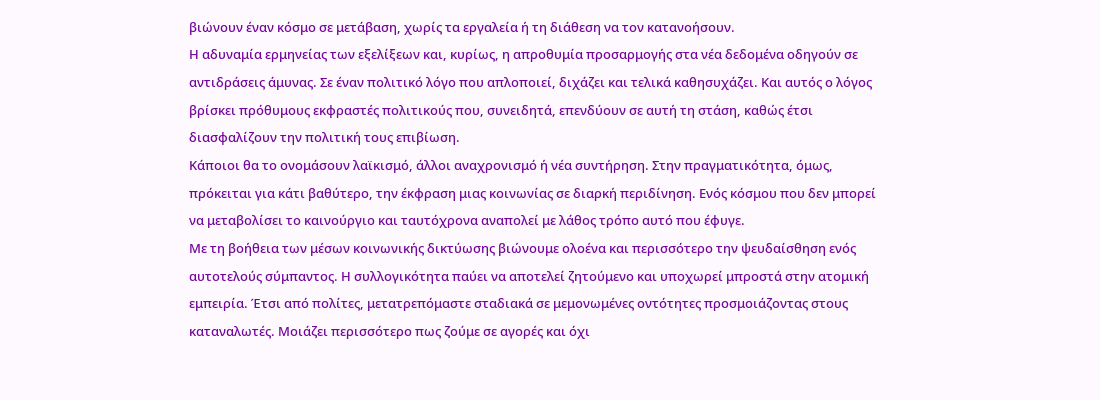βιώνουν έναν κόσμο σε μετάβαση, χωρίς τα εργαλεία ή τη διάθεση να τον κατανοήσουν.
Η αδυναμία ερμηνείας των εξελίξεων και, κυρίως, η απροθυμία προσαρμογής στα νέα δεδομένα οδηγούν σε αντιδράσεις άμυνας. Σε έναν πολιτικό λόγο που απλοποιεί, διχάζει και τελικά καθησυχάζει. Και αυτός ο λόγος βρίσκει πρόθυμους εκφραστές πολιτικούς που, συνειδητά, επενδύουν σε αυτή τη στάση, καθώς έτσι διασφαλίζουν την πολιτική τους επιβίωση.
Κάποιοι θα το ονομάσουν λαϊκισμό, άλλοι αναχρονισμό ή νέα συντήρηση. Στην πραγματικότητα, όμως, πρόκειται για κάτι βαθύτερο, την έκφραση μιας κοινωνίας σε διαρκή περιδίνηση. Ενός κόσμου που δεν μπορεί να μεταβολίσει το καινούργιο και ταυτόχρονα αναπολεί με λάθος τρόπο αυτό που έφυγε.
Με τη βοήθεια των μέσων κοινωνικής δικτύωσης βιώνουμε ολοένα και περισσότερο την ψευδαίσθηση ενός αυτοτελούς σύμπαντος. Η συλλογικότητα παύει να αποτελεί ζητούμενο και υποχωρεί μπροστά στην ατομική εμπειρία. Έτσι από πολίτες, μετατρεπόμαστε σταδιακά σε μεμονωμένες οντότητες προσμοιάζοντας στους καταναλωτές. Μοιάζει περισσότερο πως ζούμε σε αγορές και όχι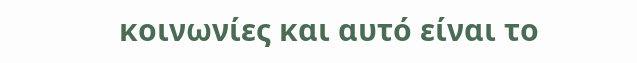κοινωνίες και αυτό είναι το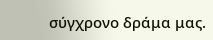σύγχρονο δράμα μας.